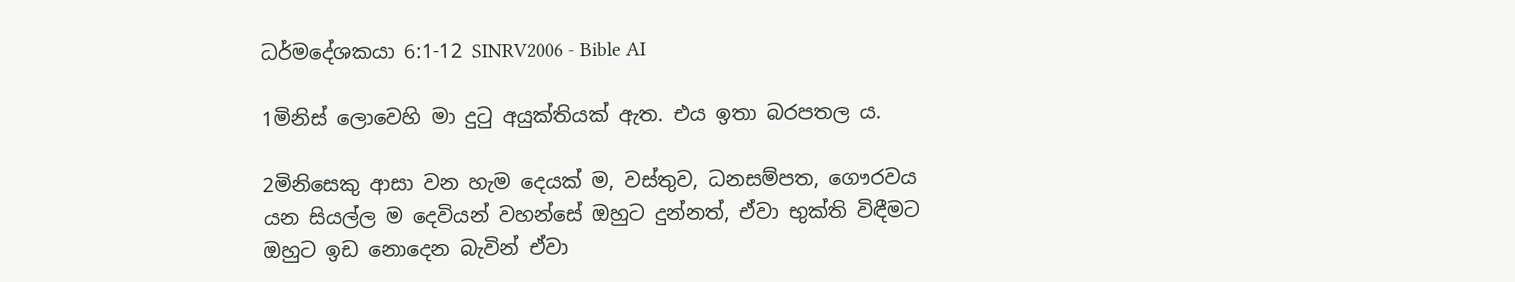ධර්මදේශකයා 6:1-12 SINRV2006 - Bible AI

1මිනිස් ලොවෙහි මා දුටු අයුක්තියක් ඇත. එය ඉතා බරපතල ය.

2මිනිසෙකු ආසා වන හැම දෙයක් ම, වස්තුව, ධනසම්පත, ගෞරවය යන සියල්ල ම දෙවියන් වහන්සේ ඔහුට දුන්නත්, ඒවා භුක්ති විඳීමට ඔහුට ඉඩ නොදෙන බැවින් ඒවා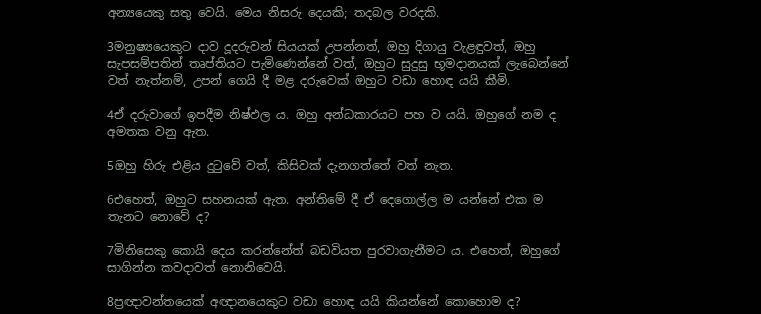අන්‍යයෙකු සතු වෙයි. මෙය නිසරු දෙයකි; තදබල වරදකි.

3මනුෂ්‍යයෙකුට දාව දූදරුවන් සියයක් උපන්නත්, ඔහු දිගායු වැළඳුවත්, ඔහු සැපසම්පතින් තෘප්තියට පැමිණෙන්නේ වත්, ඔහුට සුදුසු භූමදානයක් ලැබෙන්නේ වත් නැත්නම්, උපන් ගෙයි දී මළ දරුවෙක් ඔහුට වඩා හොඳ යයි කීමි.

4ඒ දරුවාගේ ඉපදීම නිෂ්ඵල ය. ඔහු අන්ධකාරයට පහ ව යයි. ඔහුගේ නම ද අමතක වනු ඇත.

5ඔහු හිරු එළිය දුටුවේ වත්, කිසිවක් දැනගත්තේ වත් නැත.

6එහෙත්, ඔහුට සහනයක් ඇත. අන්තිමේ දී ඒ දෙගොල්ල ම යන්නේ එක ම තැනට නොවේ ද?

7මිනිසෙකු කොයි දෙය කරන්නේත් බඩවියත පුරවාගැනීමට ය. එහෙත්, ඔහුගේ සාගින්න කවදාවත් නොනිවෙයි.

8ප්‍රඥාවන්තයෙක් අඥානයෙකුට වඩා හොඳ යයි කියන්නේ කොහොම ද?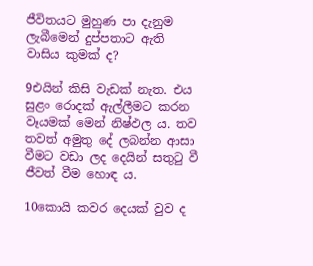ජීවිතයට මුහුණ පා දැනුම ලැබීමෙන් දුප්පතාට ඇති වාසිය කුමක් ද?

9එයින් කිසි වැඩක් නැත. එය සුළං රොදක් ඇල්ලීමට කරන වෑයමක් මෙන් නිෂ්ඵල ය. තව තවත් අමුතු දේ ලබන්න ආසා වීමට වඩා ලද දෙයින් සතුටු වී ජීවත් වීම හොඳ ය.

10කොයි කවර දෙයක් වුව ද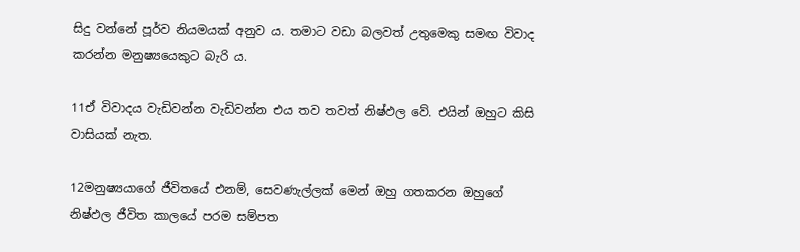සිදු වන්නේ පූර්ව නියමයක් අනුව ය. තමාට වඩා බලවත් උතුමෙකු සමඟ විවාද කරන්න මනුෂ්‍යයෙකුට බැරි ය.

11ඒ විවාදය වැඩිවන්න වැඩිවන්න එය තව තවත් නිෂ්ඵල වේ. එයින් ඔහුට කිසි වාසියක් නැත.

12මනුෂ්‍යයාගේ ජීවිතයේ එනම්, සෙවණැල්ලක් මෙන් ඔහු ගතකරන ඔහුගේ නිෂ්ඵල ජීවිත කාලයේ පරම සම්පත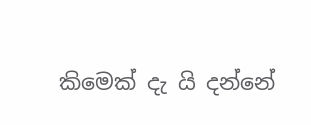කිමෙක් දැ යි දන්නේ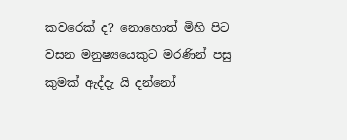කවරෙක් ද? නොහොත් මිහි පිට වසන මනුෂ්‍යයෙකුට මරණින් පසු කුමක් ඇද්දැ යි දන්නෝ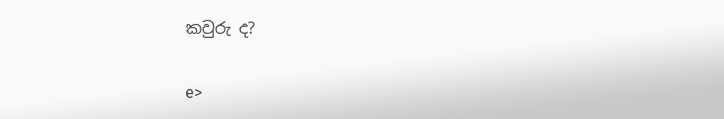කවුරු ද?

e>